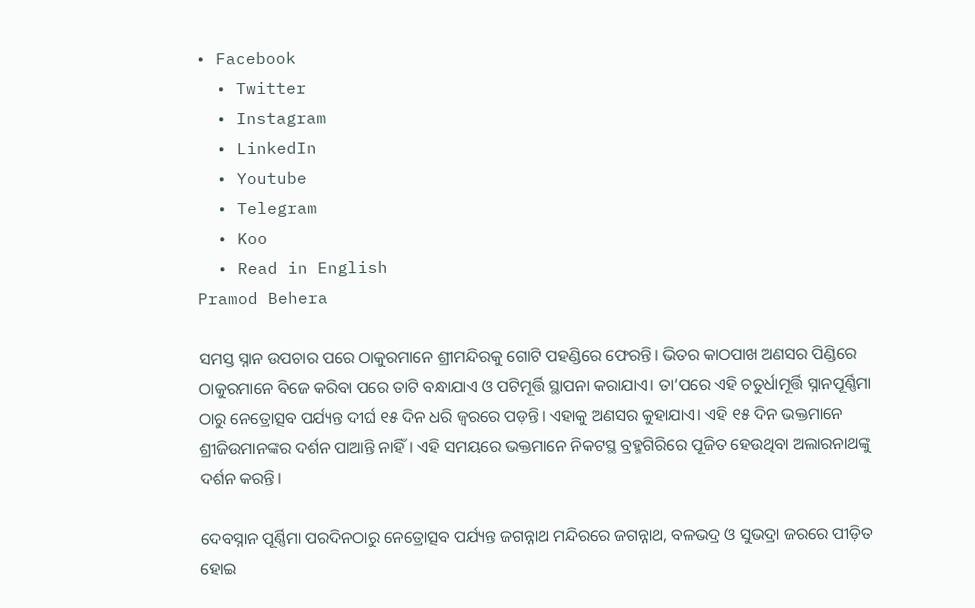• Facebook
  • Twitter
  • Instagram
  • LinkedIn
  • Youtube
  • Telegram
  • Koo
  • Read in English
Pramod Behera

ସମସ୍ତ ସ୍ନାନ ଉପଚାର ପରେ ଠାକୁରମାନେ ଶ୍ରୀମନ୍ଦିରକୁ ଗୋଟି ପହଣ୍ଡିରେ ଫେରନ୍ତି। ଭିତର କାଠପାଖ ଅଣସର ପିଣ୍ଡିରେ ଠାକୁରମାନେ ବିଜେ କରିବା ପରେ ତାଟି ବନ୍ଧାଯାଏ ଓ ପଟିମୂର୍ତ୍ତି ସ୍ଥାପନା କରାଯାଏ। ତା’ପରେ ଏହି ଚତୁର୍ଧାମୂର୍ତ୍ତି ସ୍ନାନପୂର୍ଣ୍ଣିମା ଠାରୁ ନେତ୍ରୋତ୍ସବ ପର୍ଯ୍ୟନ୍ତ ଦୀର୍ଘ ୧୫ ଦିନ ଧରି ଜ୍ୱରରେ ପଡ଼ନ୍ତି। ଏହାକୁ ଅଣସର କୁହାଯାଏ। ଏହି ୧୫ ଦିନ ଭକ୍ତମାନେ ଶ୍ରୀଜିଉମାନଙ୍କର ଦର୍ଶନ ପାଆନ୍ତି ନାହିଁ। ଏହି ସମୟରେ ଭକ୍ତମାନେ ନିକଟସ୍ଥ ବ୍ରହ୍ମଗିରିରେ ପୂଜିତ ହେଉଥିବା ଅଲାରନାଥଙ୍କୁ ଦର୍ଶନ କରନ୍ତି।

ଦେବସ୍ନାନ ପୂର୍ଣ୍ଣିମା ପରଦିନଠାରୁ ନେତ୍ରୋତ୍ସବ ପର୍ଯ୍ୟନ୍ତ ଜଗନ୍ନାଥ ମନ୍ଦିରରେ ଜଗନ୍ନାଥ, ବଳଭଦ୍ର ଓ ସୁଭଦ୍ରା ଜରରେ ପୀଡ଼ିତ ହୋଇ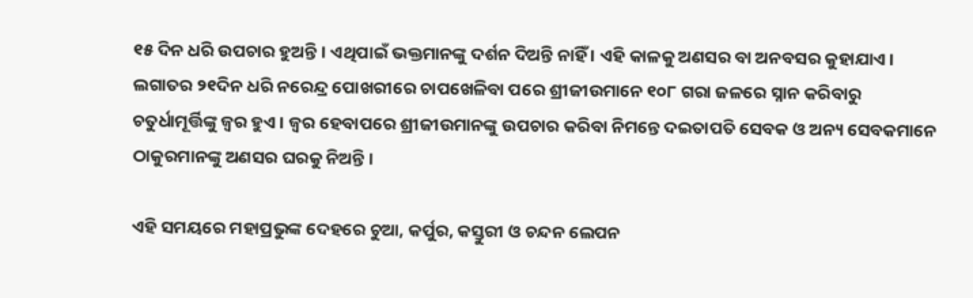୧୫ ଦିନ ଧରି ଉପଚାର ହୁଅନ୍ତି। ଏଥିପାଇଁ ଭକ୍ତମାନଙ୍କୁ ଦର୍ଶନ ଦିଅନ୍ତି ନାହିଁ । ଏହି କାଳକୁ ଅଣସର ବା ଅନବସର କୁହାଯାଏ। ଲଗାତର ୨୧ଦିନ ଧରି ନରେନ୍ଦ୍ର ପୋଖରୀରେ ଚାପଖେଳିବା ପରେ ଶ୍ରୀଜୀଉମାନେ ୧୦୮ ଗରା ଜଳରେ ସ୍ନାନ କରିବାରୁ ଚତୁର୍ଧାମୂର୍ତ୍ତିଙ୍କୁ ଜ୍ୱର ହୁଏ। ଜ୍ୱର ହେବାପରେ ଶ୍ରୀଜୀଉମାନଙ୍କୁ ଉପଚାର କରିବା ନିମନ୍ତେ ଦଇତାପତି ସେବକ ଓ ଅନ୍ୟ ସେବକମାନେ ଠାକୁରମାନଙ୍କୁ ଅଣସର ଘରକୁ ନିଅନ୍ତି।

ଏହି ସମୟରେ ମହାପ୍ରଭୁଙ୍କ ଦେହରେ ଚୁଆ, କର୍ପୁର, କସ୍ତୁରୀ ଓ ଚନ୍ଦନ ଲେପନ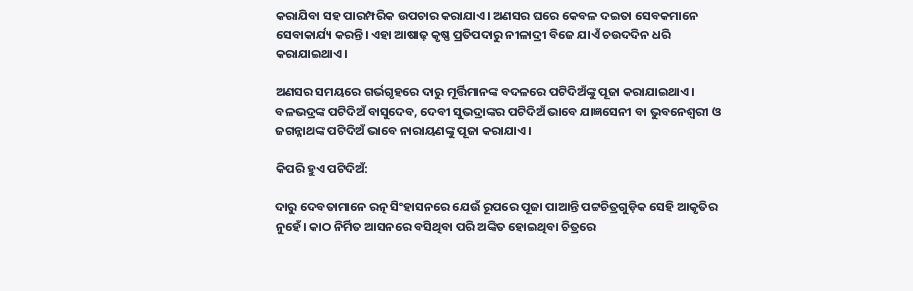କରାଯିବା ସହ ପାରମ୍ପରିକ ଉପଚାର କରାଯାଏ। ଅଣସର ଘରେ କେବଳ ଦଇତା ସେବକମାନେ ସେବାକାର୍ଯ୍ୟ କରନ୍ତି। ଏହା ଆଷାଢ଼ କୃଷ୍ଣ ପ୍ରତିପଦାରୁ ନୀଳାଦ୍ରୀ ବିଜେ ଯାଏଁ ଚଉଦଦିନ ଧରି କରାଯାଇଥାଏ।

ଅଣସର ସମୟରେ ଗର୍ଭଗୃହରେ ଦାରୁ ମୂର୍ତ୍ତିମାନଙ୍କ ବଦଳରେ ପଟିଦିଅଁଙ୍କୁ ପୂଜା କରାଯାଇଥାଏ। ବଳଭଦ୍ରଙ୍କ ପଟିଦିଅଁ ବାସୁଦେବ, ଦେବୀ ସୁଭଦ୍ରାଙ୍କର ପଟିଦିଅଁ ଭାବେ ଯାଜ୍ଞସେନୀ ବା ଭୁବନେଶ୍ୱରୀ ଓ ଜଗନ୍ନାଥଙ୍କ ପଟିଦିଅଁ ଭାବେ ନାରାୟଣଙ୍କୁ ପୂଜା କରାଯାଏ।

କିପରି ହୁଏ ପଟିଦିଅଁ:

ଦାରୁ ଦେବତାମାନେ ରତ୍ନ ସିଂହାସନରେ ଯେଉଁ ରୂପରେ ପୂଜା ପାଆନ୍ତି ପଟ୍ଟଚିତ୍ରଗୁଡ଼ିକ ସେହି ଆକୃତିର ନୁହେଁ। କାଠ ନିର୍ମିତ ଆସନରେ ବସିଥିବା ପରି ଅଙ୍କିତ ହୋଇଥିବା ଚିତ୍ରରେ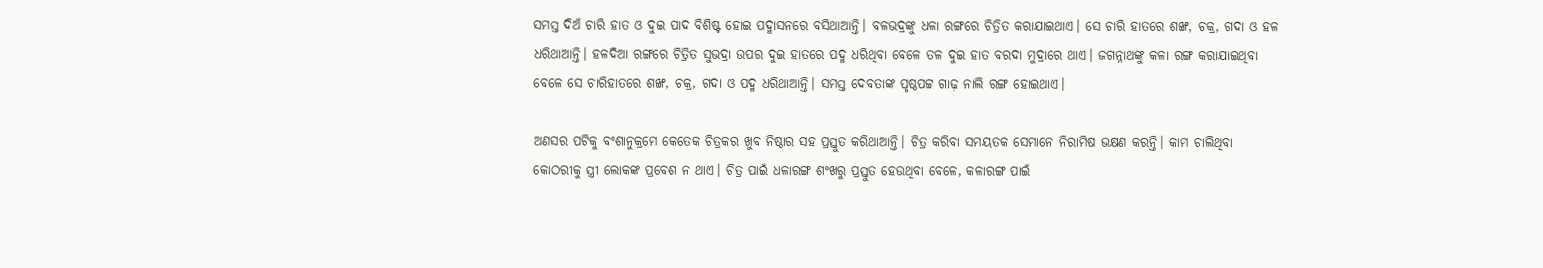ସମସ୍ତ ଦିଅଁ ଚାରି ହାତ ଓ ଦୁଇ ପାଦ ବିଶିଷ୍ଟ ହୋଇ ପଦ୍ମାସନରେ ବସିଥାଆନ୍ତି। ବଳଭଦ୍ରଙ୍କୁ ଧଳା ରଙ୍ଗରେ ଚିତ୍ରିତ କରାଯାଇଥାଏ। ସେ ଚାରି ହାତରେ ଶଙ୍ଖ, ଚକ୍ର, ଗଦା ଓ ହଳ ଧରିଥାଆନ୍ତି। ହଳଦିଆ ରଙ୍ଗରେ ଚିତ୍ରିତ ସୁଭଦ୍ରା ଉପର ଦୁଇ ହାତରେ ପଦ୍ମ ଧରିଥିବା ବେଳେ ତଳ ଦୁଇ ହାତ ବରଦା ମୁଦ୍ରାରେ ଥାଏ। ଜଗନ୍ନାଥଙ୍କୁ କଳା ରଙ୍ଗ କରାଯାଇଥିବା ବେଳେ ସେ ଚାରିହାତରେ ଶଙ୍ଖ, ଚକ୍ର, ଗଦା ଓ ପଦ୍ମ ଧରିଥାଆନ୍ତି। ସମସ୍ତ ଦେବତାଙ୍କ ପୃଷ୍ଠପଟ୍ଟ ଗାଢ଼ ନାଲି ରଙ୍ଗ ହୋଇଥାଏ।

ଅଣସର ପଟିକୁ ବଂଶାନୁକ୍ରମେ କେତେକ ଚିତ୍ରକର ଖୁବ ନିଷ୍ଠାର ସହ ପ୍ରସ୍ତୁତ କରିଥାଆନ୍ତି। ଚିତ୍ର କରିବା ସମୟତକ ସେମାନେ ନିରାମିଷ ଭକ୍ଷଣ କରନ୍ତି। କାମ ଚାଲିଥିବା କୋଠରୀକୁ ସ୍ତ୍ରୀ ଲୋକଙ୍କ ପ୍ରବେଶ ନ ଥାଏ। ଚିତ୍ର ପାଇଁ ଧଳାରଙ୍ଗ ଶଂଖରୁ ପ୍ରସ୍ତୁତ ହେଉଥିବା ବେଳେ, କଳାରଙ୍ଗ ପାଇଁ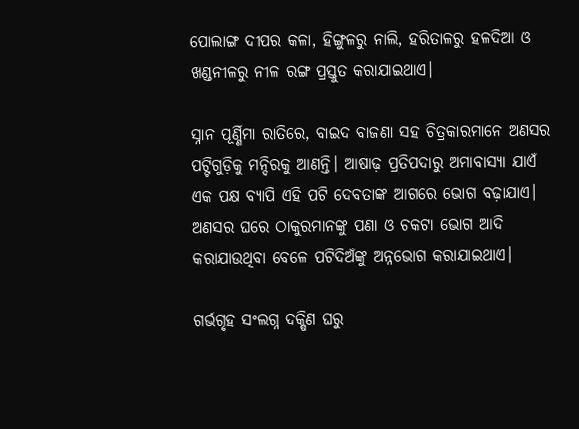ପୋଲାଙ୍ଗ ଦୀପର କଳା, ହିଙ୍ଗୁଳରୁ ନାଲି, ହରିତାଳରୁ ହଳଦିଆ ଓ ଖଣ୍ଡନୀଳରୁ ନୀଳ ରଙ୍ଗ ପ୍ରସ୍ତୁତ କରାଯାଇଥାଏ।

ସ୍ନାନ ପୂର୍ଣ୍ଣିମା ରାତିରେ, ବାଇଦ ବାଜଣା ସହ ଚିତ୍ରକାରମାନେ ଅଣସର ପଟ୍ଟିଗୁଡ଼ିକୁ ମନ୍ଦିରକୁ ଆଣନ୍ତି। ଆଷାଢ଼ ପ୍ରତିପଦାରୁ ଅମାବାସ୍ୟା ଯାଏଁ ଏକ ପକ୍ଷ ବ୍ୟାପି ଏହି ପଟି ଦେବତାଙ୍କ ଆଗରେ ଭୋଗ ବଢ଼ାଯାଏ। ଅଣସର ଘରେ ଠାକୁରମାନଙ୍କୁ ପଣା ଓ ଚକଟା ଭୋଗ ଆଦି କରାଯାଉଥିବା ବେଳେ ପଟିଦିଅଁଙ୍କୁ ଅନ୍ନଭୋଗ କରାଯାଇଥାଏ।

ଗର୍ଭଗୃହ ସଂଲଗ୍ନ ଦକ୍ଷିଣ ଘରୁ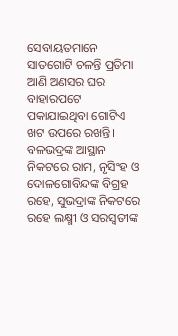ସେବାୟତମାନେ ସାତଗୋଟି ଚଳନ୍ତି ପ୍ରତିମା ଆଣି ଅଣସର ଘର ବାହାରପଟେ ପକାଯାଇଥିବା ଗୋଟିଏ ଖଟ ଉପରେ ରଖନ୍ତି। ବଳଭଦ୍ରଙ୍କ ଆସ୍ଥାନ ନିକଟରେ ରାମ, ନୃସିଂହ ଓ ଦୋଳଗୋବିନ୍ଦଙ୍କ ବିଗ୍ରହ ରହେ, ସୁଭଦ୍ରାଙ୍କ ନିକଟରେ ରହେ ଲକ୍ଷ୍ମୀ ଓ ସରସ୍ୱତୀଙ୍କ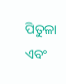ପିତୁଳା ଏବଂ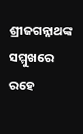ଶ୍ରୀଜଗନ୍ନାଥଙ୍କ ସମ୍ମୁଖରେ ରହେ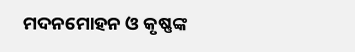ମଦନମୋହନ ଓ କୃଷ୍ଣଙ୍କ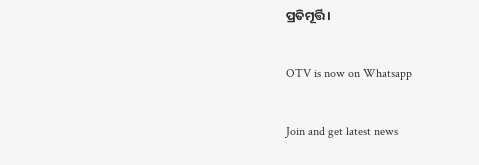ପ୍ରତିମୂର୍ତ୍ତି।

OTV is now on Whatsapp

Join and get latest news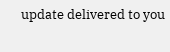update delivered to you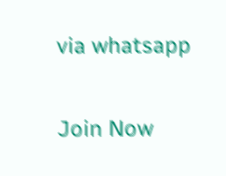via whatsapp

Join Now